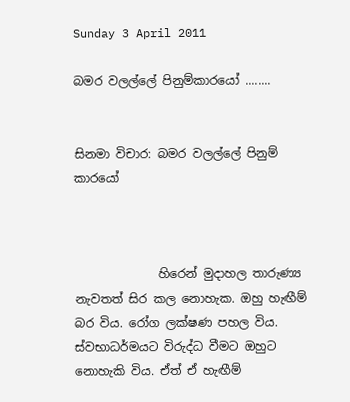Sunday 3 April 2011

බමර වලල්ලේ පිනුම්කාරයෝ ........


සිනමා විචාර: බමර වලල්ලේ පිනුම් කාරයෝ



              හිරෙන් මුදාහල තාරුණ්‍ය නැවතත් සිර කල නොහැක. ඔහු හැඟීම් බර විය. රෝග ලක්ෂණ පහල විය. ස්වභාධර්මයට විරුද්ධ වීමට ඔහුට නොහැකි විය. ඒත් ඒ හැඟීම්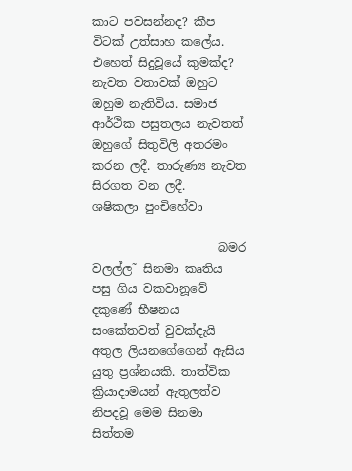කාට පවසන්නද? කීප විටක් උත්සාහ කලේය. එහෙත් සිදුවූයේ කුමක්ද? නැවත වතාවක් ඔහුට ඔහුම නැතිවිය. සමාජ ආර්ථික පසුතලය නැවතත් ඔහුගේ සිතුවිලි අතරමං කරන ලදී. තාරුණ්‍ය නැවත සිරගත වන ලදී.
ශෂිකලා පුංචිහේවා

                     බමර වලල්ල˜ සිනමා කෘතිය පසු ගිය වකවානූවේ දකුණේ භීෂනය සංකේතවත් වුවක්දැයි අතුල ලියනගේගෙන් ඇසිය යුතු ප්‍රශ්නයකි. තාත්වික ක්‍රියාදාමයන් ඇතුලත්ව නිපදවූ මෙම සිනමා සිත්තම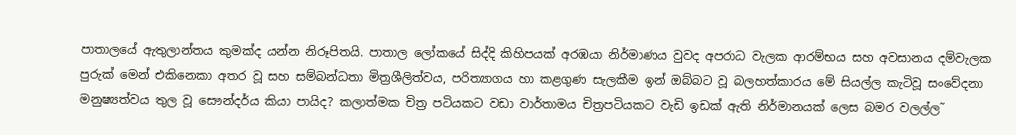පාතාලයේ ඇතුලාන්තය කුමක්ද යන්න නිරූපිතයි. පාතාල ලෝකයේ සිද්දි කිහිපයක් අරඹයා නිර්මාණය වුවද අපරාධ වැලක ආරම්භය සහ අවසානය දම්වැලක පුරුක් මෙන් එකිනෙකා අතර වූ සහ සම්බන්ධතා මිත්‍රශීලිත්වය, පරිත්‍යාගය හා කළගුණ සැලකීම ඉන් ඔබ්බට වූ බලහත්කාරය මේ සියල්ල කැටිවූ සංවේදනා මනුෂ්‍යත්වය තුල වූ සෞන්දර්ය කියා පායිද? කලාත්මක චිත්‍ර පටියකට වඩා වාර්තාමය චිත්‍රපටියකට වැඩි ඉඩක් ඇති නිර්මානයක් ලෙස බමර වලල්ල˜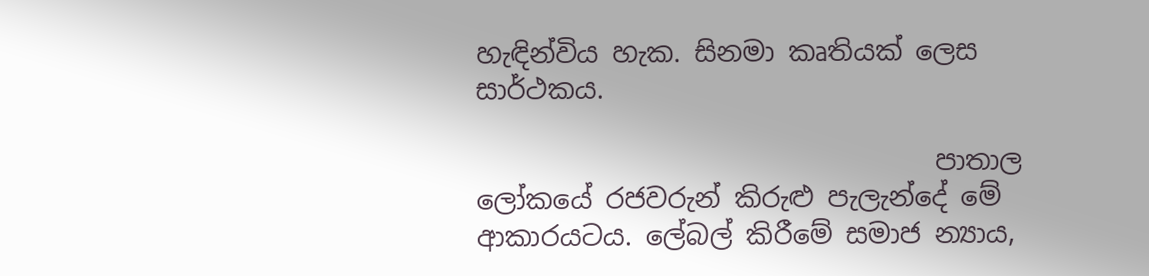හැඳින්විය හැක. සිනමා කෘතියක් ලෙස සාර්ථකය.

                                  පාතාල ලෝකයේ රජවරුන් කිරුළු පැලැන්දේ මේ ආකාරයටය. ලේබල් කිරීමේ සමාජ න්‍යාය,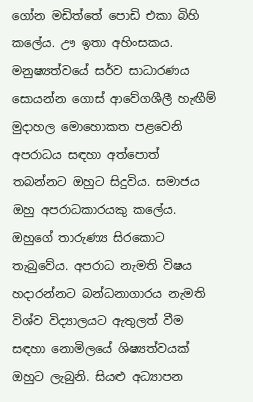ගෝන මඩිත්තේ පොඩි එකා බිහි කලේය. ඌ ඉතා අහිංසකය. මනුෂ්‍යත්වයේ සර්ව සාධාරණය සොයන්න ගොස් ආවේගශීලී හැඟීම් මුදාහල මොහොකත පළවෙනි අපරාධය සඳහා අත්පොත් තබන්නට ඔහුට සිදුවිය. සමාජය ඔහු අපරාධකාරයකු කලේය. ඔහුගේ තාරුණ්‍ය සිරකොට තැබුවේය. අපරාධ නැමති විෂය හදාරන්නට බන්ධනාගාරය නැමති විශ්ව විද්‍යාලයට ඇතුලත් වීම සඳහා නොමිලයේ ශිෂ්‍යත්වයක් ඔහුට ලැබුනි. සියළු අධ්‍යාපන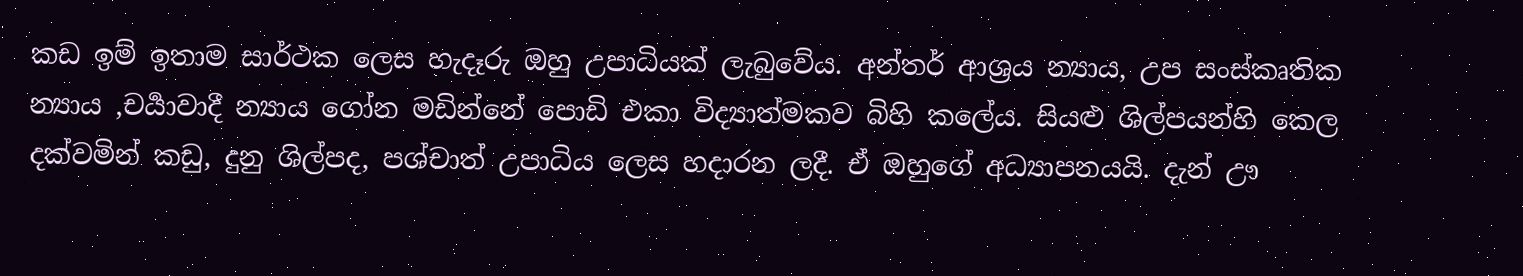කඩ ඉම් ඉතාම සාර්ථක ලෙස හැදෑරු ඔහු උපාධියක් ලැබුවේය. අන්තර් ආශ්‍රය න්‍යාය, උප සංස්කෘතික න්‍යාය ,චර්‍යාවාදී න්‍යාය ගෝන මඩින්නේ පොඩි එකා විද්‍යාත්මකව බිහි කලේය. සියළු ශිල්පයන්හි කෙල දක්වමින් කඩු, දුනු ශිල්පද, පශ්චාත් උපාධිය ලෙස හදාරන ලදී. ඒ ඔහුගේ අධ්‍යාපනයයි. දැන් ඌ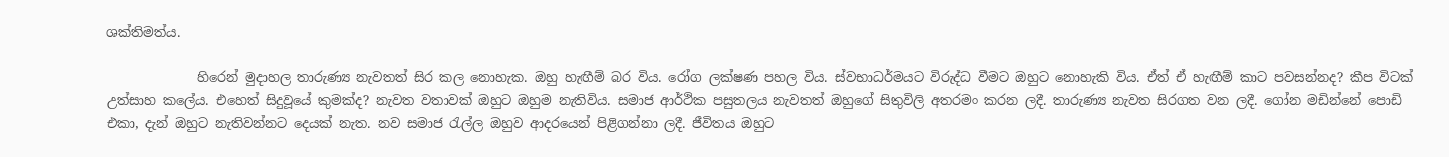ශක්තිමත්ය.

              හිරෙන් මුදාහල තාරුණ්‍ය නැවතත් සිර කල නොහැක. ඔහු හැඟීම් බර විය. රෝග ලක්ෂණ පහල විය. ස්වභාධර්මයට විරුද්ධ වීමට ඔහුට නොහැකි විය. ඒත් ඒ හැඟීම් කාට පවසන්නද? කීප විටක් උත්සාහ කලේය. එහෙත් සිදුවූයේ කුමක්ද? නැවත වතාවක් ඔහුට ඔහුම නැතිවිය. සමාජ ආර්ථික පසුතලය නැවතත් ඔහුගේ සිතුවිලි අතරමං කරන ලදී. තාරුණ්‍ය නැවත සිරගත වන ලදී. ගෝන මඩින්නේ පොඩි එකා, දැන් ඔහුට නැතිවන්නට දෙයක් නැත. නව සමාජ රැල්ල ඔහුව ආදරයෙන් පිළිගන්නා ලදී. ජීවිතය ඔහුට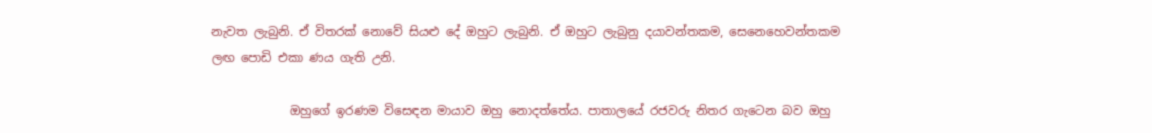නැවත ලැබුනි. ඒ විතරක් නොවේ සියළු දේ ඔහුට ලැබුනි. ඒ ඔහුට ලැබුනු දයාවන්තකම, සෙනෙහෙවන්තකම ලඟ පොඩි එකා ණය ගැති උනි.

             ඔහුගේ ඉරණම විසෙඳන මායාව ඔහු නොදත්තේය. පාතාලයේ රජවරු නිතර ගැටෙන බව ඔහු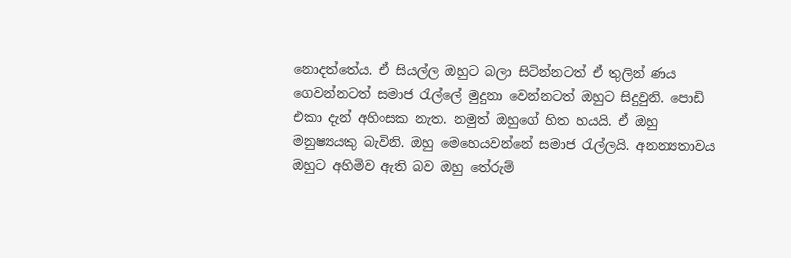නොදත්තේය. ඒ සියල්ල ඔහුට බලා සිටින්නටත් ඒ තුලින් ණය ගෙවන්නටත් සමාජ රැල්ලේ මුදුනා වෙන්නටත් ඔහුට සිදුවුනි. පොඩි එකා දැන් අහිංසක නැත. නමුත් ඔහුගේ හිත හයයි. ඒ ඔහු මනුෂ්‍යයකු බැවිනි. ඔහු මෙහෙයවන්නේ සමාජ රැල්ලයි. අනන්‍යතාවය ඔහුට අහිමිව ඇති බව ඔහු තේරුම්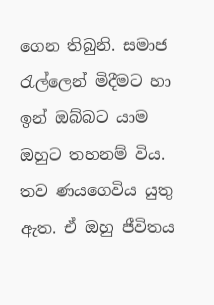ගෙන තිබුනි. සමාජ රැල්ලෙන් මිදීමට හා ඉන් ඔබ්බට යාම ඔහුට තහනම් විය. තව ණයගෙවිය යුතු ඇත. ඒ ඔහු ජීවිතය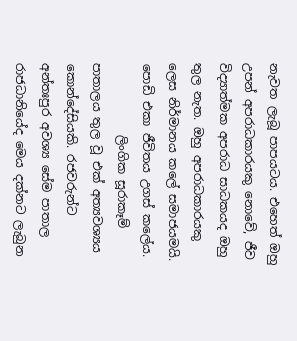නැවත ලැබූ පාපයටය. එහෙත් ඔහු උපන් අපරාධකාරයකු නොවේ, ජීව විද්‍යාත්මක අපරාධ සාධකයද ඔහු තුල නැත. ඔහු අපරාධකාරයකු ලෙස නිර්මානය කලේ සමාජයමයි. පොඩි එකා ජීවිතය උගස් කලේය.
            ලිංගික සූරාකෑම් පාතාලය තුල වූ එක් අත්‍යවශ්‍යය කොන්දේසියකි. රජවරුන්ට අන්තඃපුර අවශ්‍ය සේම පාතාල රාජධානියේද මෙය දක්නට ලැබුන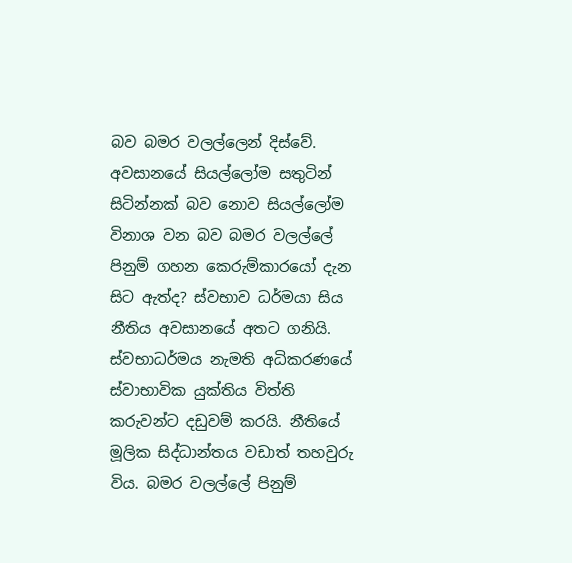බව බමර වලල්ලෙන් දිස්වේ. අවසානයේ සියල්ලෝම සතුටින් සිටින්නක් බව නොව සියල්ලෝම විනාශ වන බව බමර වලල්ලේ පිනුම් ගහන කෙරුම්කාරයෝ දැන සිට ඇත්ද? ස්වභාව ධර්මයා සිය නීතිය අවසානයේ අතට ගනියි. ස්වභාධර්මය නැමති අධිකරණයේ ස්වාභාවික යුක්තිය විත්ති කරුවන්ට දඩුවම් කරයි. නීතියේ මූලික සිද්ධාන්තය වඩාත් තහවුරු විය. බමර වලල්ලේ පිනුම්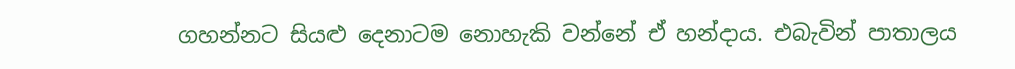ගහන්නට සියළු දෙනාටම නොහැකි වන්නේ ඒ හන්දාය. එබැවින් පාතාලය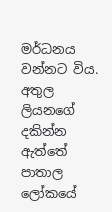මර්ධනය වන්නට විය. අතුල ලියනගේ දකින්න ඇත්තේ පාතාල ලෝකයේ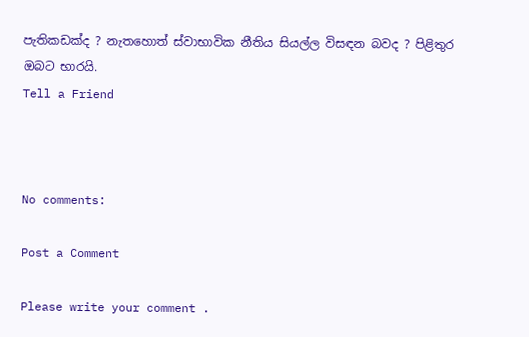පැතිකඩක්ද ? නැතහොත් ස්වාභාවික නීතිය සියල්ල විසඳන බවද ? පිළිතුර ඔබට භාරයි.
Tell a Friend



No comments:

Post a Comment

Please write your comment .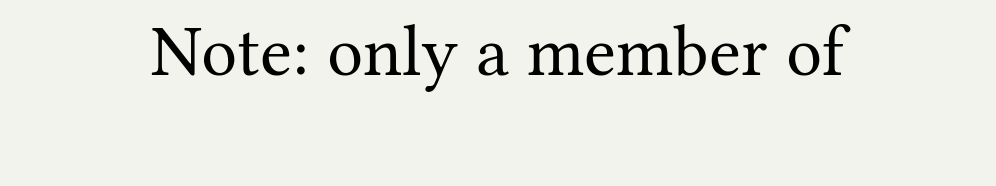Note: only a member of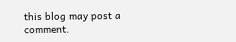this blog may post a comment.